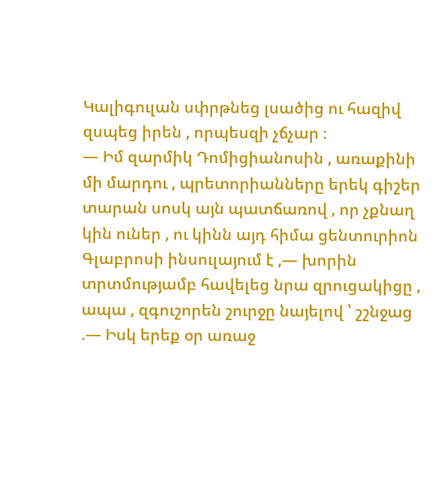Կալիգուլան սփրթնեց լսածից ու հազիվ զսպեց իրեն , որպեսզի չճչար ։
― Իմ զարմիկ Դոմիցիանոսին , առաքինի մի մարդու , պրետորիանները երեկ գիշեր տարան սոսկ այն պատճառով , որ չքնաղ կին ուներ , ու կինն այդ հիմա ցենտուրիոն Գլաբրոսի ինսուլայում է ,― խորին տրտմությամբ հավելեց նրա զրուցակիցը , ապա , զգուշորեն շուրջը նայելով ՝ շշնջաց .― Իսկ երեք օր առաջ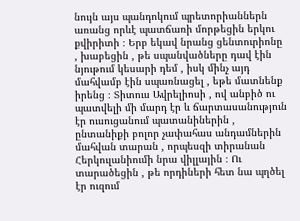նույն այս պանդոկում պրետորիաններն առանց որևէ պատճառի մորթեցին երկու քվիրիտի ։ Երբ եկավ նրանց ցենտուրիոնը , խաբեցին , թե սպանվածները դավ էին նյութում կեսարի դեմ , իսկ մինչ այդ մահվամբ էին սպառնացել , եթե մատնենք իրենց ։ Տիտուս Ավրելիոսի , ով անբիծ ու պատվելի մի մարդ էր և ճարտասանություն էր ուսուցանում պատանիներին , ընտանիքի բոլոր չափահաս անդամներին մահվան տարան , որպեսզի տիրանան Հերկուլանիումի նրա վիլլային ։ Ու տարածեցին , թե որդիների հետ նա պղծել էր ուզում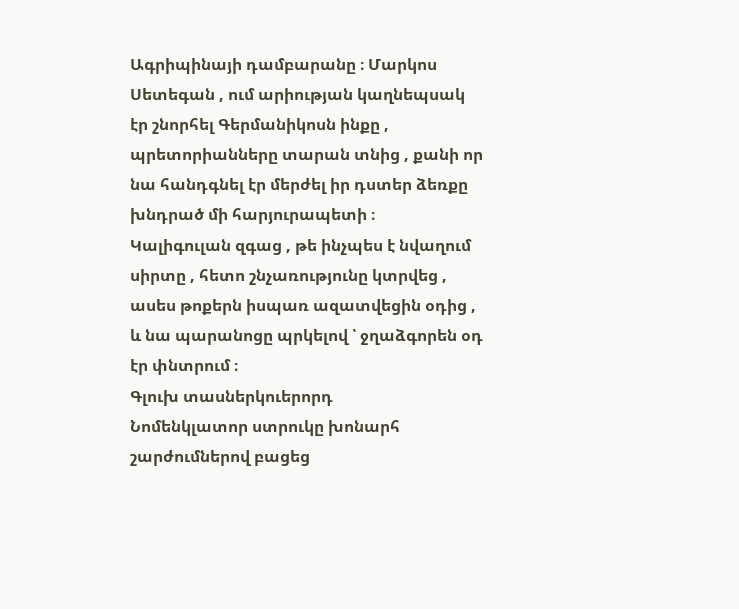Ագրիպինայի դամբարանը ։ Մարկոս Սետեգան , ում արիության կաղնեպսակ էր շնորհել Գերմանիկոսն ինքը , պրետորիանները տարան տնից , քանի որ նա հանդգնել էր մերժել իր դստեր ձեռքը խնդրած մի հարյուրապետի ։
Կալիգուլան զգաց , թե ինչպես է նվաղում սիրտը , հետո շնչառությունը կտրվեց , ասես թոքերն իսպառ ազատվեցին օդից , և նա պարանոցը պրկելով ՝ ջղաձգորեն օդ էր փնտրում ։
Գլուխ տասներկուերորդ
Նոմենկլատոր ստրուկը խոնարհ շարժումներով բացեց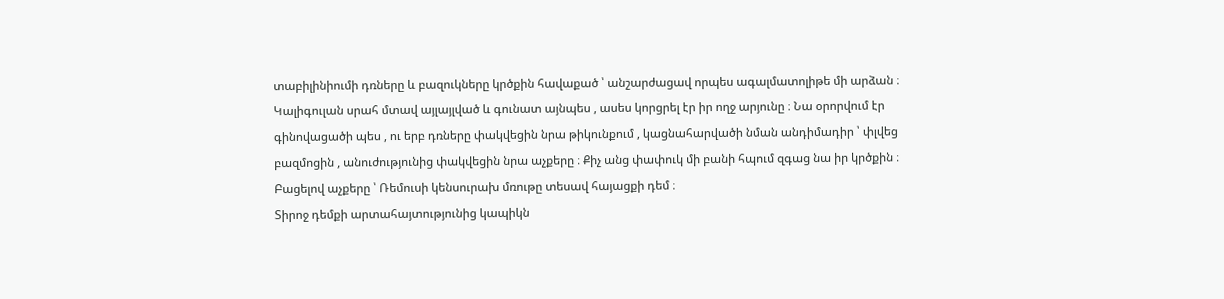տաբիլինիումի դռները և բազուկները կրծքին հավաքած ՝ անշարժացավ որպես ագալմատոլիթե մի արձան ։ Կալիգուլան սրահ մտավ այլայլված և գունատ այնպես , ասես կորցրել էր իր ողջ արյունը ։ Նա օրորվում էր գինովացածի պես , ու երբ դռները փակվեցին նրա թիկունքում , կացնահարվածի նման անդիմադիր ՝ փլվեց բազմոցին , անուժությունից փակվեցին նրա աչքերը ։ Քիչ անց փափուկ մի բանի հպում զգաց նա իր կրծքին ։ Բացելով աչքերը ՝ Ռեմուսի կենսուրախ մռութը տեսավ հայացքի դեմ ։
Տիրոջ դեմքի արտահայտությունից կապիկն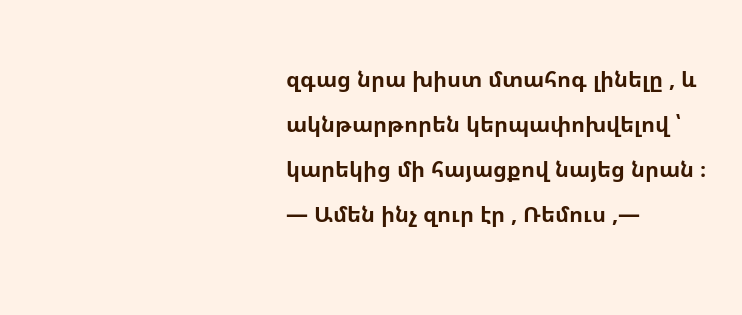զգաց նրա խիստ մտահոգ լինելը , և ակնթարթորեն կերպափոխվելով ՝ կարեկից մի հայացքով նայեց նրան ։
― Ամեն ինչ զուր էր , Ռեմուս ,―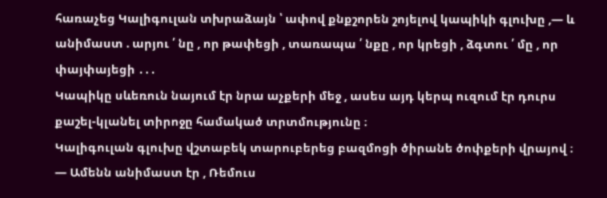հառաչեց Կալիգուլան տխրաձայն ՝ ափով քնքշորեն շոյելով կապիկի գլուխը ,― և անիմաստ . արյու ՛ նը , որ թափեցի , տառապա ՛ նքը , որ կրեցի , ձգտու ՛ մը , որ փայփայեցի ․․․
Կապիկը սևեռուն նայում էր նրա աչքերի մեջ , ասես այդ կերպ ուզում էր դուրս քաշել-կլանել տիրոջը համակած տրտմությունը ։
Կալիգուլան գլուխը վշտաբեկ տարուբերեց բազմոցի ծիրանե ծոփքերի վրայով ։
― Ամենն անիմաստ էր , Ռեմուս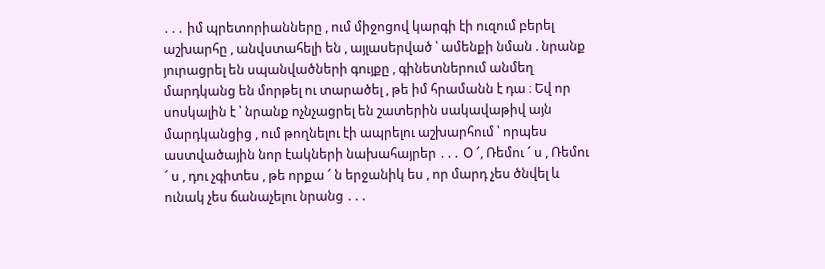․․․ իմ պրետորիանները , ում միջոցով կարգի էի ուզում բերել աշխարհը , անվստահելի են , այլասերված ՝ ամենքի նման . նրանք յուրացրել են սպանվածների գույքը , գինետներում անմեղ մարդկանց են մորթել ու տարածել , թե իմ հրամանն է դա ։ Եվ որ սոսկալին է ՝ նրանք ոչնչացրել են շատերին սակավաթիվ այն մարդկանցից , ում թողնելու էի ապրելու աշխարհում ՝ որպես աստվածային նոր էակների նախահայրեր ․․․ Օ ՜, Ռեմու ՜ ս , Ռեմու ՜ ս , դու չգիտես , թե որքա ՜ ն երջանիկ ես , որ մարդ չես ծնվել և ունակ չես ճանաչելու նրանց ․․․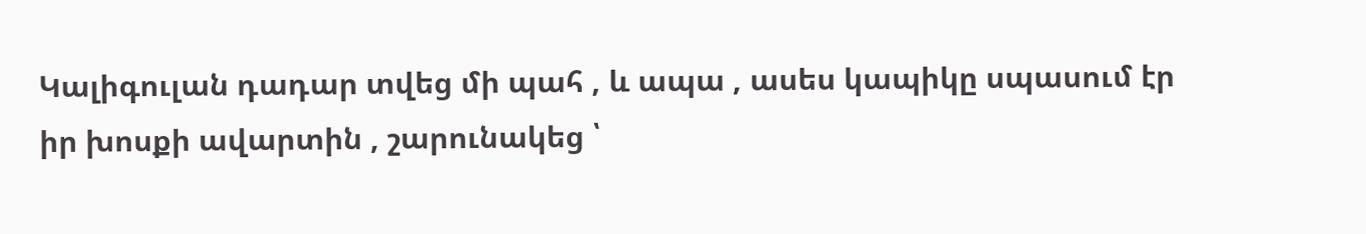Կալիգուլան դադար տվեց մի պահ , և ապա , ասես կապիկը սպասում էր իր խոսքի ավարտին , շարունակեց ՝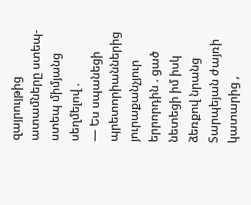զայրույթից ատամները ստեպ-ստեպ միմյանց սեղմելով .
― Ես սպանեցի պրետորիաններից յուրաքանչյուր երրորդին . ցած նետեցի իմ իսկ ձեռքով նրանց Տարպեյան ժայռի կատարից ,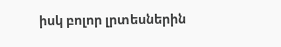իսկ բոլոր լրտեսներին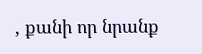, քանի որ նրանք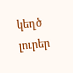կեղծ լուրեր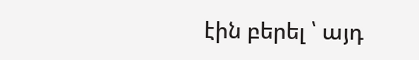էին բերել ՝ այդ